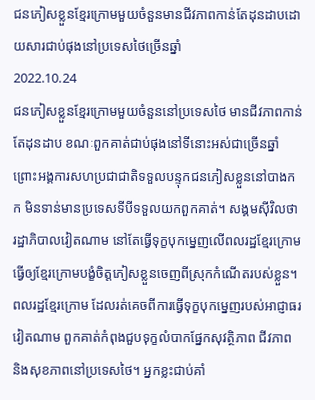ជនភៀសខ្លួនខ្មែរក្រោមមួយចំនួនមានជីវភាពកាន់តែដុនដាបដោយសារជាប់ផុងនៅប្រទេសថៃច្រើនឆ្នាំ
2022.10.24
ជនភៀសខ្លួនខ្មែរក្រោមមួយចំនួននៅប្រទេសថៃ មានជីវភាពកាន់តែដុនដាប ខណៈពួកគាត់ជាប់ផុងនៅទីនោះអស់ជាច្រើនឆ្នាំ ព្រោះអង្គការសហប្រជាជាតិទទួលបន្ទុកជនភៀសខ្លួននៅបាងកក មិនទាន់មានប្រទេសទីបីទទួលយកពួកគាត់។ សង្គមស៊ីវិលថា រដ្ឋាភិបាលវៀតណាម នៅតែធ្វើទុក្ខបុកម្នេញលើពលរដ្ឋខ្មែរក្រោម ធ្វើឲ្យខ្មែរក្រោមបង្ខំចិត្តភៀសខ្លួនចេញពីស្រុកកំណើតរបស់ខ្លួន។
ពលរដ្ឋខ្មែរក្រោម ដែលរត់គេចពីការធ្វើទុក្ខបុកម្នេញរបស់អាជ្ញាធរវៀតណាម ពួកគាត់កំពុងជួបទុក្ខលំបាកផ្នែកសុវត្ថិភាព ជីវភាព និងសុខភាពនៅប្រទេសថៃ។ អ្នកខ្លះជាប់គាំ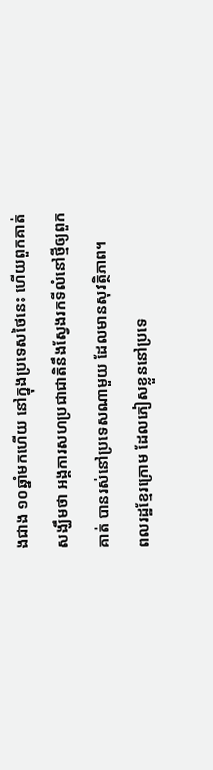ងជាង ១០ឆ្នាំមកហើយ នៅក្នុងប្រទេសថៃនេះ ហើយពួកគាត់សង្ឃឹមថា អង្គការសហប្រជាជាតិនឹងស្វែងរកទីលំនៅថ្មីឲ្យពួកគាត់ បានរស់នៅប្រទេសណាមួយ ដែលមានសុវត្ថិភាព។
ពលរដ្ឋខ្មែរក្រោម ដែលភៀសខ្លួននៅប្រទេ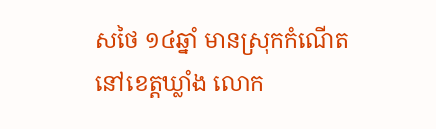សថៃ ១៤ឆ្នាំ មានស្រុកកំណើតនៅខេត្តឃ្លាំង លោក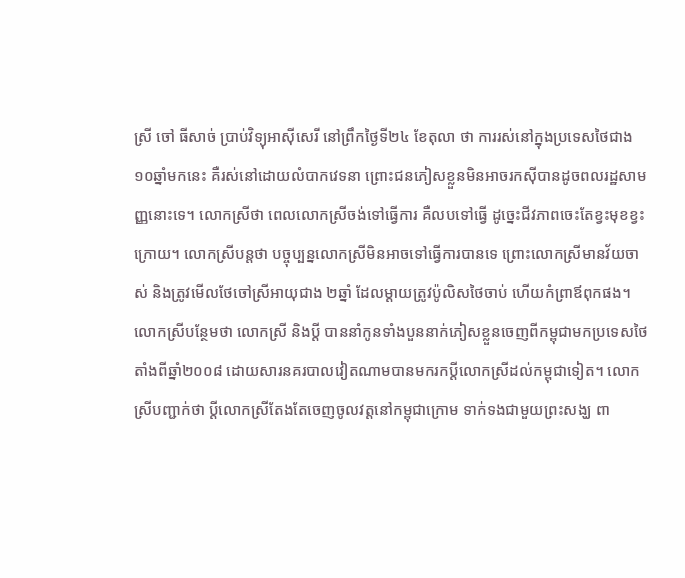ស្រី ចៅ ធីសាច់ ប្រាប់វិទ្យុអាស៊ីសេរី នៅព្រឹកថ្ងៃទី២៤ ខែតុលា ថា ការរស់នៅក្នុងប្រទេសថៃជាង ១០ឆ្នាំមកនេះ គឺរស់នៅដោយលំបាកវេទនា ព្រោះជនភៀសខ្លួនមិនអាចរកស៊ីបានដូចពលរដ្ឋសាមញ្ញនោះទេ។ លោកស្រីថា ពេលលោកស្រីចង់ទៅធ្វើការ គឺលបទៅធ្វើ ដូច្នេះជីវភាពចេះតែខ្វះមុខខ្វះក្រោយ។ លោកស្រីបន្តថា បច្ចុប្បន្នលោកស្រីមិនអាចទៅធ្វើការបានទេ ព្រោះលោកស្រីមានវ័យចាស់ និងត្រូវមើលថែចៅស្រីអាយុជាង ២ឆ្នាំ ដែលម្ដាយត្រូវប៉ូលិសថៃចាប់ ហើយកំព្រាឪពុកផង។ លោកស្រីបន្ថែមថា លោកស្រី និងប្ដី បាននាំកូនទាំងបួននាក់ភៀសខ្លួនចេញពីកម្ពុជាមកប្រទេសថៃតាំងពីឆ្នាំ២០០៨ ដោយសារនគរបាលវៀតណាមបានមករកប្ដីលោកស្រីដល់កម្ពុជាទៀត។ លោកស្រីបញ្ជាក់ថា ប្ដីលោកស្រីតែងតែចេញចូលវត្តនៅកម្ពុជាក្រោម ទាក់ទងជាមួយព្រះសង្ឃ ពា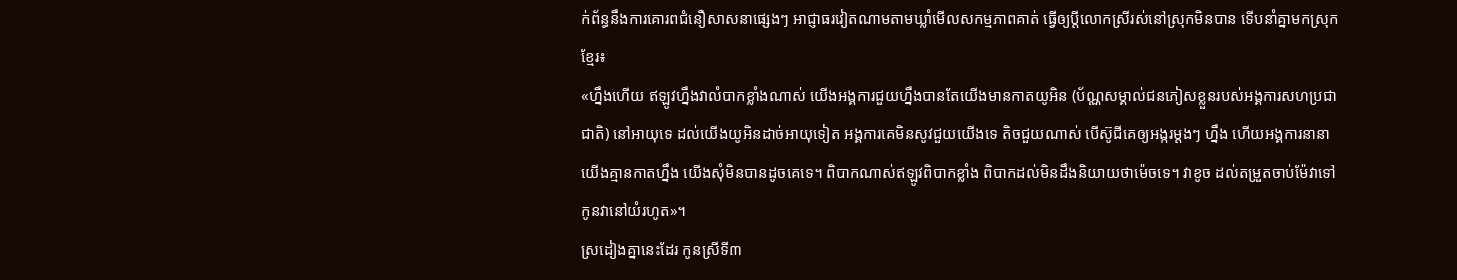ក់ព័ន្ធនឹងការគោរពជំនឿសាសនាផ្សេងៗ អាជ្ញាធរវៀតណាមតាមឃ្លាំមើលសកម្មភាពគាត់ ធ្វើឲ្យប្ដីលោកស្រីរស់នៅស្រុកមិនបាន ទើបនាំគ្នាមកស្រុកខ្មែរ៖
«ហ្នឹងហើយ ឥឡូវហ្នឹងវាលំបាកខ្លាំងណាស់ យើងអង្គការជួយហ្នឹងបានតែយើងមានកាតយូអិន (ប័ណ្ណសម្គាល់ជនភៀសខ្លួនរបស់អង្គការសហប្រជាជាតិ) នៅអាយុទេ ដល់យើងយូអិនដាច់អាយុទៀត អង្គការគេមិនសូវជួយយើងទេ តិចជួយណាស់ បើស៊ូជីគេឲ្យអង្ករម្ដងៗ ហ្នឹង ហើយអង្គការនានា យើងគ្មានកាតហ្នឹង យើងសុំមិនបានដូចគេទេ។ ពិបាកណាស់ឥឡូវពិបាកខ្លាំង ពិបាកដល់មិនដឹងនិយាយថាម៉េចទេ។ វាខូច ដល់តម្រួតចាប់ម៉ែវាទៅ កូនវានៅយំរហូត»។
ស្រដៀងគ្នានេះដែរ កូនស្រីទី៣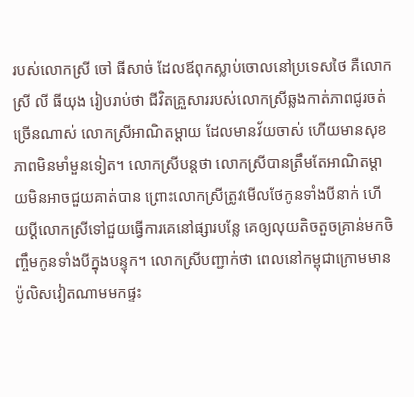របស់លោកស្រី ចៅ ធីសាច់ ដែលឪពុកស្លាប់ចោលនៅប្រទេសថៃ គឺលោកស្រី លី ធីយុង រៀបរាប់ថា ជីវិតគ្រួសាររបស់លោកស្រីឆ្លងកាត់ភាពជូរចត់ច្រើនណាស់ លោកស្រីអាណិតម្ដាយ ដែលមានវ័យចាស់ ហើយមានសុខភាពមិនមាំមួនទៀត។ លោកស្រីបន្តថា លោកស្រីបានត្រឹមតែអាណិតម្ដាយមិនអាចជួយគាត់បាន ព្រោះលោកស្រីត្រូវមើលថែកូនទាំងបីនាក់ ហើយប្ដីលោកស្រីទៅជួយធ្វើការគេនៅផ្សារបន្លែ គេឲ្យលុយតិចតួចគ្រាន់មកចិញ្ចឹមកូនទាំងបីក្នុងបន្ទុក។ លោកស្រីបញ្ជាក់ថា ពេលនៅកម្ពុជាក្រោមមានប៉ូលិសវៀតណាមមកផ្ទះ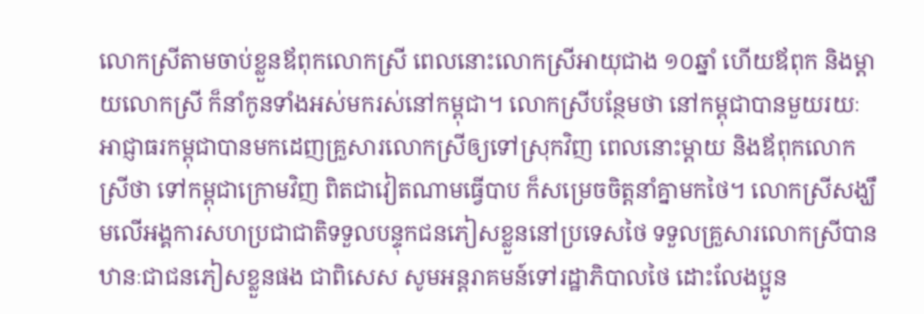លោកស្រីតាមចាប់ខ្លួនឪពុកលោកស្រី ពេលនោះលោកស្រីអាយុជាង ១០ឆ្នាំ ហើយឪពុក និងម្ដាយលោកស្រី ក៏នាំកូនទាំងអស់មករស់នៅកម្ពុជា។ លោកស្រីបន្ថែមថា នៅកម្ពុជាបានមួយរយៈអាជ្ញាធរកម្ពុជាបានមកដេញគ្រួសារលោកស្រីឲ្យទៅស្រុកវិញ ពេលនោះម្ដាយ និងឪពុកលោកស្រីថា ទៅកម្ពុជាក្រោមវិញ ពិតជាវៀតណាមធ្វើបាប ក៏សម្រេចចិត្តនាំគ្នាមកថៃ។ លោកស្រីសង្ឃឹមលើអង្គការសហប្រជាជាតិទទួលបន្ទុកជនភៀសខ្លួននៅប្រទេសថៃ ទទួលគ្រួសារលោកស្រីបានឋានៈជាជនភៀសខ្លួនផង ជាពិសេស សូមអន្តរាគមន៍ទៅរដ្ឋាភិបាលថៃ ដោះលែងប្អូន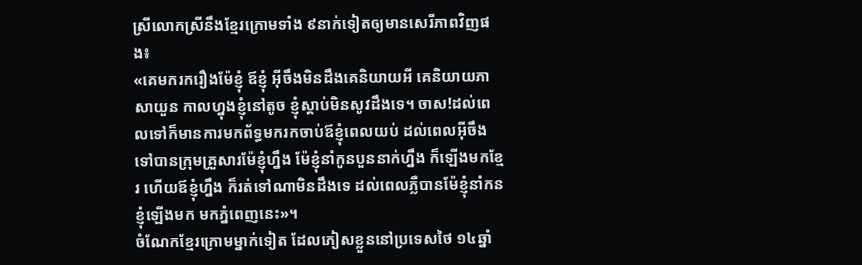ស្រីលោកស្រីនឹងខ្មែរក្រោមទាំង ៩នាក់ទៀតឲ្យមានសេរីភាពវិញផង៖
«គេមករករឿងម៉ែខ្ញុំ ឪខ្ញុំ អ៊ីចឹងមិនដឹងគេនិយាយអី គេនិយាយភាសាយួន កាលហ្នុងខ្ញុំនៅតូច ខ្ញុំស្ដាប់មិនសូវដឹងទេ។ ចាស!ដល់ពេលទៅក៏មានការមកព័ទ្ធមករកចាប់ឪខ្ញុំពេលយប់ ដល់ពេលអ៊ីចឹងទៅបានក្រុមគ្រួសារម៉ែខ្ញុំហ្នឹង ម៉ែខ្ញុំនាំកូនបួននាក់ហ្នឹង ក៏ឡើងមកខ្មែរ ហើយឪខ្ញុំហ្នឹង ក៏រត់ទៅណាមិនដឹងទេ ដល់ពេលភ្លឺបានម៉ែខ្ញុំនាំកនខ្ញុំឡើងមក មកភ្នំពេញនេះ»។
ចំណែកខ្មែរក្រោមម្នាក់ទៀត ដែលភៀសខ្លួននៅប្រទេសថៃ ១៤ឆ្នាំ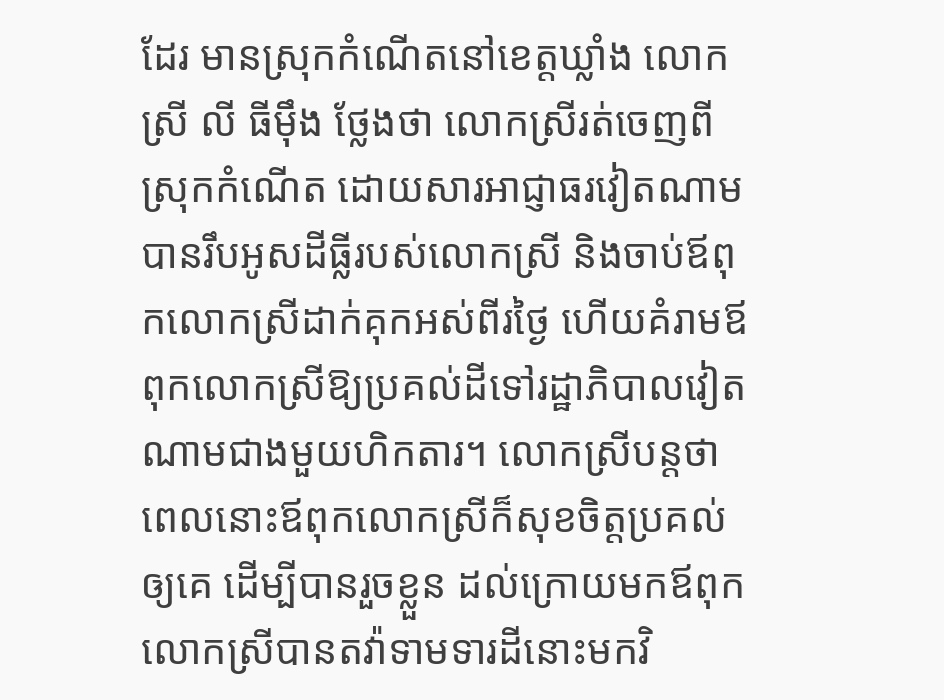ដែរ មានស្រុកកំណើតនៅខេត្តឃ្លាំង លោកស្រី លី ធីម៉ឹង ថ្លែងថា លោកស្រីរត់ចេញពីស្រុកកំណើត ដោយសារអាជ្ញាធរវៀតណាមបានរឹបអូសដីធ្លីរបស់លោកស្រី និងចាប់ឪពុកលោកស្រីដាក់គុកអស់ពីរថ្ងៃ ហើយគំរាមឪពុកលោកស្រីឱ្យប្រគល់ដីទៅរដ្ឋាភិបាលវៀតណាមជាងមួយហិកតារ។ លោកស្រីបន្តថា ពេលនោះឪពុកលោកស្រីក៏សុខចិត្តប្រគល់ឲ្យគេ ដើម្បីបានរួចខ្លួន ដល់ក្រោយមកឪពុកលោកស្រីបានតវ៉ាទាមទារដីនោះមកវិ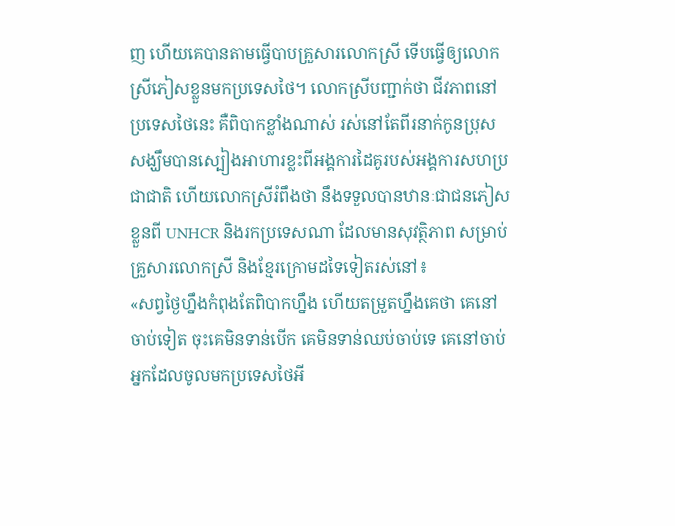ញ ហើយគេបានតាមធ្វើបាបគ្រួសារលោកស្រី ទើបធ្វើឲ្យលោកស្រីភៀសខ្លួនមកប្រទេសថៃ។ លោកស្រីបញ្ជាក់ថា ជីវភាពនៅប្រទេសថៃនេះ គឺពិបាកខ្លាំងណាស់ រស់នៅតែពីរនាក់កូនប្រុស សង្ឃឹមបានស្បៀងអាហារខ្លះពីអង្គការដៃគូរបស់អង្គការសហប្រជាជាតិ ហើយលោកស្រីរំពឹងថា នឹងទទួលបានឋានៈជាជនភៀសខ្លួនពី UNHCR និងរកប្រទេសណា ដែលមានសុវត្ថិភាព សម្រាប់គ្រួសារលោកស្រី និងខ្មែរក្រោមដទៃទៀតរស់នៅ៖
«សព្វថ្ងៃហ្នឹងកំពុងតែពិបាកហ្នឹង ហើយតម្រួតហ្នឹងគេថា គេនៅចាប់ទៀត ចុះគេមិនទាន់បើក គេមិនទាន់ឈប់ចាប់ទេ គេនៅចាប់អ្នកដែលចូលមកប្រទេសថៃអី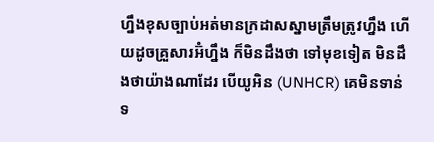ហ្នឹងខុសច្បាប់អត់មានក្រដាសស្នាមត្រឹមត្រូវហ្នឹង ហើយដូចគ្រួសារអ៊ំហ្នឹង ក៏មិនដឹងថា ទៅមុខទៀត មិនដឹងថាយ៉ាងណាដែរ បើយូអិន (UNHCR) គេមិនទាន់ទ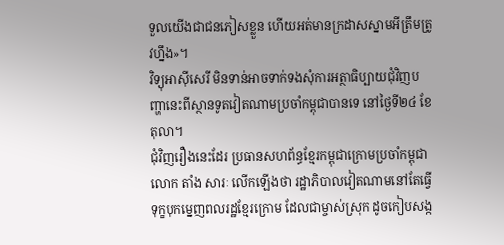ទួលយើងជាជនភៀសខ្លួន ហើយអត់មានក្រដាសស្នាមអីត្រឹមត្រូវហ្នឹង»។
វិទ្យុអាស៊ីសេរី មិនទាន់អាចទាក់ទងសុំការអត្ថាធិប្បាយជុំវិញបញ្ហានេះពីស្ថានទូតវៀតណាមប្រចាំកម្ពុជាបានទេ នៅថ្ងៃទី២៤ ខែតុលា។
ជុំវិញរឿងនេះដែរ ប្រធានសហព័ន្ធខ្មែរកម្ពុជាក្រោមប្រចាំកម្ពុជា លោក តាំង សារៈ លើកឡើងថា រដ្ឋាភិបាលវៀតណាមនៅតែធ្វើទុក្ខបុកម្នេញពលរដ្ឋខ្មែរក្រោម ដែលជាម្ចាស់ស្រុក ដូចកៀបសង្ក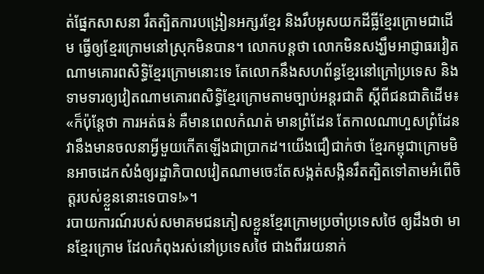ត់ផ្នែកសាសនា រឹតត្បិតការបង្រៀនអក្សរខ្មែរ និងរឹបអូសយកដីធ្លីខ្មែរក្រោមជាដើម ធ្វើឲ្យខ្មែរក្រោមនៅស្រុកមិនបាន។ លោកបន្តថា លោកមិនសង្ឃឹមអាជ្ញាធរវៀតណាមគោរពសិទ្ធិខ្មែរក្រោមនោះទេ តែលោកនឹងសហព័ន្ធខ្មែរនៅក្រៅប្រទេស និងទាមទារឲ្យវៀតណាមគោរពសិទ្ធិខ្មែរក្រោមតាមច្បាប់អន្តរជាតិ ស្ដីពីជនជាតិដើម៖
«ក៏ប៉ុន្តែថា ការអត់ធន់ គឺមានពេលកំណត់ មានព្រំដែន តែកាលណាហួសព្រំដែនវានឹងមានចលនាអ្វីមួយកើតឡើងជាប្រាកដ។យើងជឿជាក់ថា ខ្មែរកម្ពុជាក្រោមមិនអាចដេកសំងំឲ្យរដ្ឋាភិបាលវៀតណាមចេះតែសង្កត់សង្កិនរឹតត្បិតទៅតាមអំពើចិត្តរបស់ខ្លួននោះទេបាទ!»។
របាយការណ៍របស់សមាគមជនភៀសខ្លួនខ្មែរក្រោមប្រចាំប្រទេសថៃ ឲ្យដឹងថា មានខ្មែរក្រោម ដែលកំពុងរស់នៅប្រទេសថៃ ជាងពីររយនាក់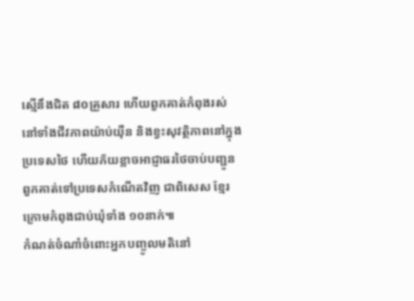ស្មើនឹងជិត ៨០គ្រួសារ ហើយពួកគាត់កំពុងរស់នៅទាំងជីវភាពយ៉ាប់យ៉ឺន និងខ្វះសុវត្ថិភាពនៅក្នុងប្រទេសថៃ ហើយភ័យខ្លាចអាជ្ញាធរថៃចាប់បញ្ជូនពួកគាត់ទៅប្រទេសកំណើតវិញ ជាពិសេស ខ្មែរក្រោមកំពុងជាប់ឃុំទាំង ១០នាក់៕
កំណត់ចំណាំចំពោះអ្នកបញ្ចូលមតិនៅ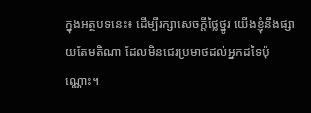ក្នុងអត្ថបទនេះ៖ ដើម្បីរក្សាសេចក្ដីថ្លៃថ្នូរ យើងខ្ញុំនឹងផ្សាយតែមតិណា ដែលមិនជេរប្រមាថដល់អ្នកដទៃប៉ុណ្ណោះ។